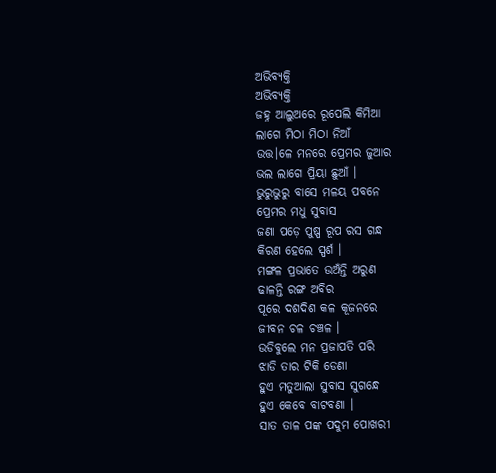ଅଭିବ୍ୟକ୍ତି
ଅଭିବ୍ୟକ୍ତି
ଜହ୍ନ ଆଲୁଅରେ ରୂପେଲି କିମିଆ
ଲାଗେ ମିଠା ମିଠା ନିଆଁ
ଉତ୍ତ।ଳେ ମନରେ ପ୍ରେମର ଜୁଆର
ଭଲ ଲାଗେ ପ୍ରିୟା ଛୁଆଁ ।
ଭୁରୁଭୁରୁ ବାସେ ମଳୟ ପବନେ
ପ୍ରେମର ମଧୁ ସୁବାସ
ଜଣା ପଡ଼େ ପୁଷ୍ପ ରୂପ ରସ ଗନ୍ଧ
କିରଣ ହେଲେ ସ୍ପର୍ଶ ।
ମଙ୍ଗଳ ପ୍ରଭାତେ ଉଅଁନ୍ତି ଅରୁଣ
ଢାଳନ୍ତି ରଙ୍ଗ ଅବିର
ପୂରେ ଦଶଦିଶ କଳ କୂଜନରେ
ଜୀବନ ଚଳ ଚଞ୍ଚଳ ।
ଉଡିବୁଲେ ମନ ପ୍ରଜାପତି ପରି
ଝାଡି ତାର ଟିକି ଡେଣା
ହୁଏ ମତୁଆଲା ସୁବାସ ସୁଗନ୍ଧେ
ହୁଏ କେବେ ବାଟବଣା ।
ସାତ ତାଳ ପଙ୍କ ପଦୁମ ପୋଖରୀ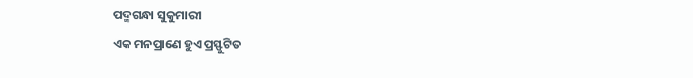ପଦ୍ମଗନ୍ଧା ସୁକୁମାରୀ
ଏକ ମନପ୍ରାଣେ ହୁଏ ପ୍ରସ୍ଫୁଟିତ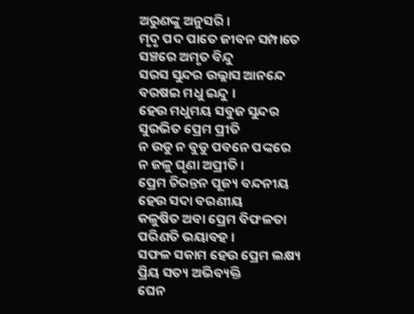ଅରୁଣଙ୍କୁ ଅନୁସରି ।
ମୃଦୃ ପଦ ପାତେ ଜୀବନ ସମ୍ପାତେ
ସଞ୍ଚରେ ଅମୃତ ବିନ୍ଦୁ
ସରସ ସୁନ୍ଦର ଉଲ୍ଲାସ ଆନନ୍ଦେ
ବରଷଇ ମଧୁ ଇନ୍ଦୁ ।
ହେଉ ମଧୁମୟ ସବୁଜ ସୁନ୍ଦର
ସୁରଭିତ ପ୍ରେମ ପ୍ରୀତି
ନ ଉଡୁ ନ ବୁଡୁ ପବନେ ପଙ୍କରେ
ନ ଜଳୁ ଘୃଣା ଅପ୍ରୀତି ।
ପ୍ରେମ ଚିରନ୍ତନ ପୂଜ୍ୟ ବନ୍ଦନୀୟ
ହେଉ ସଦା ବରଣୀୟ
କଳୁଷିତ ଅବା ପ୍ରେମ ବିଫଳତା
ପରିଣତି ଭୟାବହ ।
ସଫଳ ସକାମ ହେଉ ପ୍ରେମ ଲକ୍ଷ୍ୟ
ପ୍ରିୟ ସତ୍ୟ ଅଭିବ୍ୟକ୍ତି
ଘେନ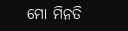ମୋ ମିନତି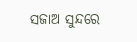ସଜାଅ ସୁନ୍ଦରେ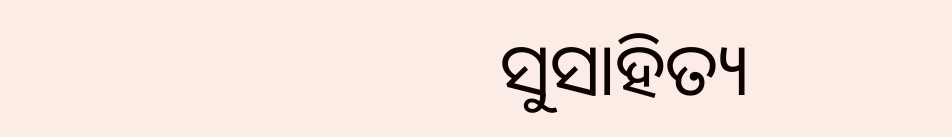ସୁସାହିତ୍ୟ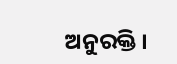ଅନୁରକ୍ତି ।